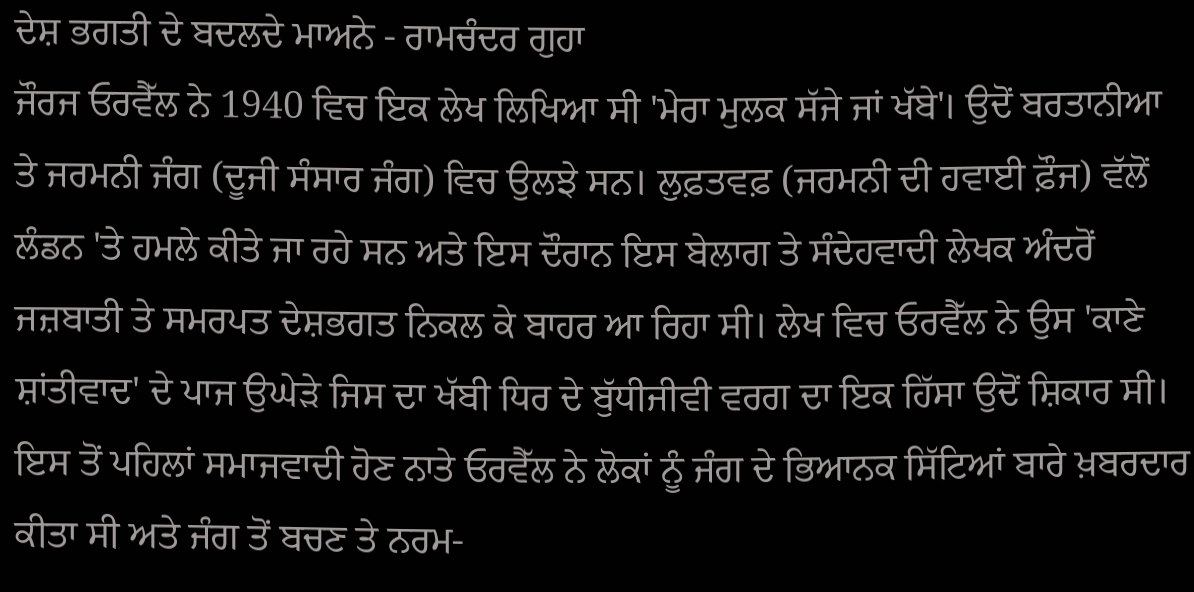ਦੇਸ਼ ਭਗਤੀ ਦੇ ਬਦਲਦੇ ਮਾਅਨੇ - ਰਾਮਚੰਦਰ ਗੁਹਾ
ਜੌਰਜ ਓਰਵੈੱਲ ਨੇ 1940 ਵਿਚ ਇਕ ਲੇਖ ਲਿਖਿਆ ਸੀ 'ਮੇਰਾ ਮੁਲਕ ਸੱਜੇ ਜਾਂ ਖੱਬੇ'। ਉਦੋਂ ਬਰਤਾਨੀਆ ਤੇ ਜਰਮਨੀ ਜੰਗ (ਦੂਜੀ ਸੰਸਾਰ ਜੰਗ) ਵਿਚ ਉਲਝੇ ਸਨ। ਲੁਫ਼ਤਵਫ਼ (ਜਰਮਨੀ ਦੀ ਹਵਾਈ ਫ਼ੌਜ) ਵੱਲੋਂ ਲੰਡਨ 'ਤੇ ਹਮਲੇ ਕੀਤੇ ਜਾ ਰਹੇ ਸਨ ਅਤੇ ਇਸ ਦੌਰਾਨ ਇਸ ਬੇਲਾਗ ਤੇ ਸੰਦੇਹਵਾਦੀ ਲੇਖਕ ਅੰਦਰੋਂ ਜਜ਼ਬਾਤੀ ਤੇ ਸਮਰਪਤ ਦੇਸ਼ਭਗਤ ਨਿਕਲ ਕੇ ਬਾਹਰ ਆ ਰਿਹਾ ਸੀ। ਲੇਖ ਵਿਚ ਓਰਵੈੱਲ ਨੇ ਉਸ 'ਕਾਣੇ ਸ਼ਾਂਤੀਵਾਦ' ਦੇ ਪਾਜ ਉਘੇੜੇ ਜਿਸ ਦਾ ਖੱਬੀ ਧਿਰ ਦੇ ਬੁੱਧੀਜੀਵੀ ਵਰਗ ਦਾ ਇਕ ਹਿੱਸਾ ਉਦੋਂ ਸ਼ਿਕਾਰ ਸੀ। ਇਸ ਤੋਂ ਪਹਿਲਾਂ ਸਮਾਜਵਾਦੀ ਹੋਣ ਨਾਤੇ ਓਰਵੈੱਲ ਨੇ ਲੋਕਾਂ ਨੂੰ ਜੰਗ ਦੇ ਭਿਆਨਕ ਸਿੱਟਿਆਂ ਬਾਰੇ ਖ਼ਬਰਦਾਰ ਕੀਤਾ ਸੀ ਅਤੇ ਜੰਗ ਤੋਂ ਬਚਣ ਤੇ ਨਰਮ-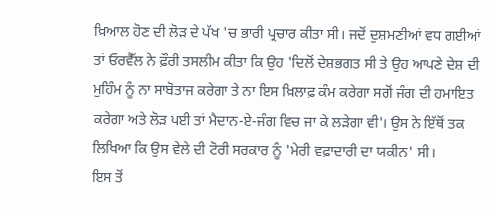ਖ਼ਿਆਲ ਹੋਣ ਦੀ ਲੋੜ ਦੇ ਪੱਖ 'ਚ ਭਾਰੀ ਪ੍ਰਚਾਰ ਕੀਤਾ ਸੀ। ਜਦੋਂ ਦੁਸ਼ਮਣੀਆਂ ਵਧ ਗਈਆਂ ਤਾਂ ਓਰਵੈੱਲ ਨੇ ਫ਼ੌਰੀ ਤਸਲੀਮ ਕੀਤਾ ਕਿ ਉਹ 'ਦਿਲੋਂ ਦੇਸ਼ਭਗਤ ਸੀ ਤੇ ਉਹ ਆਪਣੇ ਦੇਸ਼ ਦੀ ਮੁਹਿੰਮ ਨੂੰ ਨਾ ਸਾਬੋਤਾਜ ਕਰੇਗਾ ਤੇ ਨਾ ਇਸ ਖ਼ਿਲਾਫ਼ ਕੰਮ ਕਰੇਗਾ ਸਗੋਂ ਜੰਗ ਦੀ ਹਮਾਇਤ ਕਰੇਗਾ ਅਤੇ ਲੋੜ ਪਈ ਤਾਂ ਮੈਦਾਨ-ਏ-ਜੰਗ ਵਿਚ ਜਾ ਕੇ ਲੜੇਗਾ ਵੀ'। ਉਸ ਨੇ ਇੱਥੋਂ ਤਕ ਲਿਖਿਆ ਕਿ ਉਸ ਵੇਲੇ ਦੀ ਟੋਰੀ ਸਰਕਾਰ ਨੂੰ 'ਮੇਰੀ ਵਫ਼ਾਦਾਰੀ ਦਾ ਯਕੀਨ' ਸੀ।
ਇਸ ਤੋਂ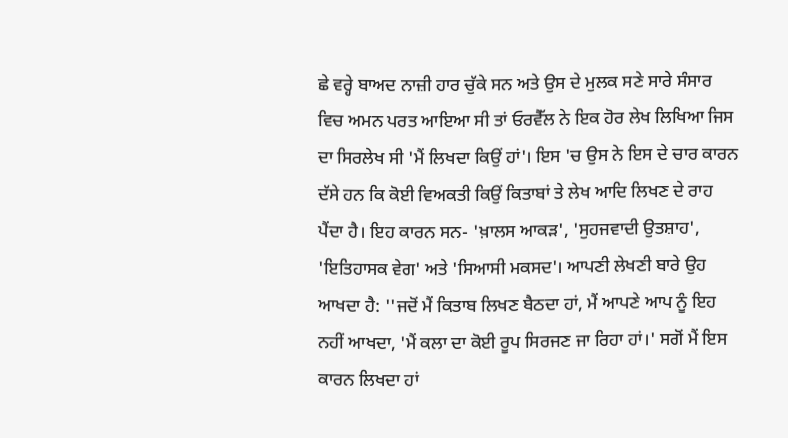ਛੇ ਵਰ੍ਹੇ ਬਾਅਦ ਨਾਜ਼ੀ ਹਾਰ ਚੁੱਕੇ ਸਨ ਅਤੇ ਉਸ ਦੇ ਮੁਲਕ ਸਣੇ ਸਾਰੇ ਸੰਸਾਰ ਵਿਚ ਅਮਨ ਪਰਤ ਆਇਆ ਸੀ ਤਾਂ ਓਰਵੈੱਲ ਨੇ ਇਕ ਹੋਰ ਲੇਖ ਲਿਖਿਆ ਜਿਸ ਦਾ ਸਿਰਲੇਖ ਸੀ 'ਮੈਂ ਲਿਖਦਾ ਕਿਉਂ ਹਾਂ'। ਇਸ 'ਚ ਉਸ ਨੇ ਇਸ ਦੇ ਚਾਰ ਕਾਰਨ ਦੱਸੇ ਹਨ ਕਿ ਕੋਈ ਵਿਅਕਤੀ ਕਿਉਂ ਕਿਤਾਬਾਂ ਤੇ ਲੇਖ ਆਦਿ ਲਿਖਣ ਦੇ ਰਾਹ ਪੈਂਦਾ ਹੈ। ਇਹ ਕਾਰਨ ਸਨ- 'ਖ਼ਾਲਸ ਆਕੜ', 'ਸੁਹਜਵਾਦੀ ਉਤਸ਼ਾਹ', 'ਇਤਿਹਾਸਕ ਵੇਗ' ਅਤੇ 'ਸਿਆਸੀ ਮਕਸਦ'। ਆਪਣੀ ਲੇਖਣੀ ਬਾਰੇ ਉਹ ਆਖਦਾ ਹੈ: ''ਜਦੋਂ ਮੈਂ ਕਿਤਾਬ ਲਿਖਣ ਬੈਠਦਾ ਹਾਂ, ਮੈਂ ਆਪਣੇ ਆਪ ਨੂੰ ਇਹ ਨਹੀਂ ਆਖਦਾ, 'ਮੈਂ ਕਲਾ ਦਾ ਕੋਈ ਰੂਪ ਸਿਰਜਣ ਜਾ ਰਿਹਾ ਹਾਂ।' ਸਗੋਂ ਮੈਂ ਇਸ ਕਾਰਨ ਲਿਖਦਾ ਹਾਂ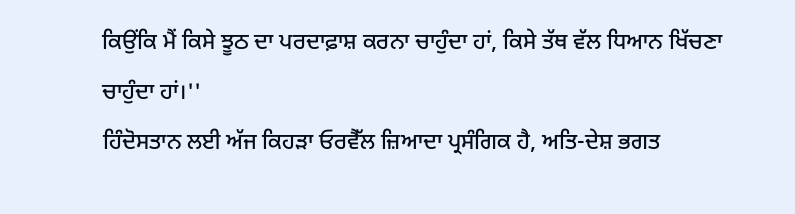ਕਿਉਂਕਿ ਮੈਂ ਕਿਸੇ ਝੂਠ ਦਾ ਪਰਦਾਫ਼ਾਸ਼ ਕਰਨਾ ਚਾਹੁੰਦਾ ਹਾਂ, ਕਿਸੇ ਤੱਥ ਵੱਲ ਧਿਆਨ ਖਿੱਚਣਾ ਚਾਹੁੰਦਾ ਹਾਂ।''
ਹਿੰਦੋਸਤਾਨ ਲਈ ਅੱਜ ਕਿਹੜਾ ਓਰਵੈੱਲ ਜ਼ਿਆਦਾ ਪ੍ਰਸੰਗਿਕ ਹੈ, ਅਤਿ-ਦੇਸ਼ ਭਗਤ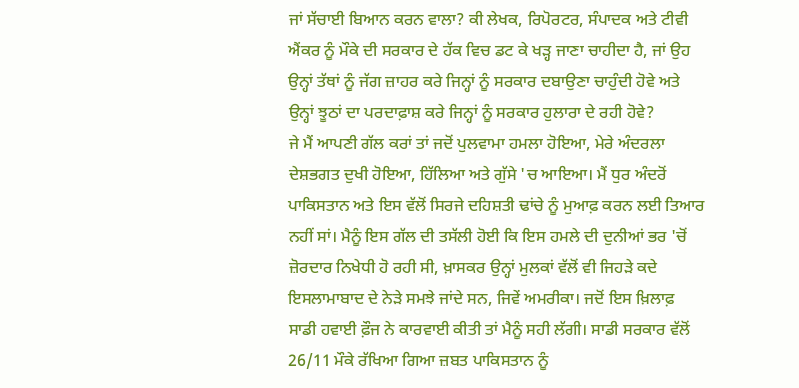ਜਾਂ ਸੱਚਾਈ ਬਿਆਨ ਕਰਨ ਵਾਲਾ? ਕੀ ਲੇਖਕ, ਰਿਪੋਰਟਰ, ਸੰਪਾਦਕ ਅਤੇ ਟੀਵੀ ਐਂਕਰ ਨੂੰ ਮੌਕੇ ਦੀ ਸਰਕਾਰ ਦੇ ਹੱਕ ਵਿਚ ਡਟ ਕੇ ਖੜ੍ਹ ਜਾਣਾ ਚਾਹੀਦਾ ਹੈ, ਜਾਂ ਉਹ ਉਨ੍ਹਾਂ ਤੱਥਾਂ ਨੂੰ ਜੱਗ ਜ਼ਾਹਰ ਕਰੇ ਜਿਨ੍ਹਾਂ ਨੂੰ ਸਰਕਾਰ ਦਬਾਉਣਾ ਚਾਹੁੰਦੀ ਹੋਵੇ ਅਤੇ ਉਨ੍ਹਾਂ ਝੂਠਾਂ ਦਾ ਪਰਦਾਫ਼ਾਸ਼ ਕਰੇ ਜਿਨ੍ਹਾਂ ਨੂੰ ਸਰਕਾਰ ਹੁਲਾਰਾ ਦੇ ਰਹੀ ਹੋਵੇ?
ਜੇ ਮੈਂ ਆਪਣੀ ਗੱਲ ਕਰਾਂ ਤਾਂ ਜਦੋਂ ਪੁਲਵਾਮਾ ਹਮਲਾ ਹੋਇਆ, ਮੇਰੇ ਅੰਦਰਲਾ ਦੇਸ਼ਭਗਤ ਦੁਖੀ ਹੋਇਆ, ਹਿੱਲਿਆ ਅਤੇ ਗੁੱਸੇ 'ਚ ਆਇਆ। ਮੈਂ ਧੁਰ ਅੰਦਰੋਂ ਪਾਕਿਸਤਾਨ ਅਤੇ ਇਸ ਵੱਲੋਂ ਸਿਰਜੇ ਦਹਿਸ਼ਤੀ ਢਾਂਚੇ ਨੂੰ ਮੁਆਫ਼ ਕਰਨ ਲਈ ਤਿਆਰ ਨਹੀਂ ਸਾਂ। ਮੈਨੂੰ ਇਸ ਗੱਲ ਦੀ ਤਸੱਲੀ ਹੋਈ ਕਿ ਇਸ ਹਮਲੇ ਦੀ ਦੁਨੀਆਂ ਭਰ 'ਚੋਂ ਜ਼ੋਰਦਾਰ ਨਿਖੇਧੀ ਹੋ ਰਹੀ ਸੀ, ਖ਼ਾਸਕਰ ਉਨ੍ਹਾਂ ਮੁਲਕਾਂ ਵੱਲੋਂ ਵੀ ਜਿਹੜੇ ਕਦੇ ਇਸਲਾਮਾਬਾਦ ਦੇ ਨੇੜੇ ਸਮਝੇ ਜਾਂਦੇ ਸਨ, ਜਿਵੇਂ ਅਮਰੀਕਾ। ਜਦੋਂ ਇਸ ਖ਼ਿਲਾਫ਼ ਸਾਡੀ ਹਵਾਈ ਫ਼ੌਜ ਨੇ ਕਾਰਵਾਈ ਕੀਤੀ ਤਾਂ ਮੈਨੂੰ ਸਹੀ ਲੱਗੀ। ਸਾਡੀ ਸਰਕਾਰ ਵੱਲੋਂ 26/11 ਮੌਕੇ ਰੱਖਿਆ ਗਿਆ ਜ਼ਬਤ ਪਾਕਿਸਤਾਨ ਨੂੰ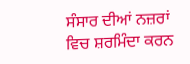ਸੰਸਾਰ ਦੀਆਂ ਨਜ਼ਰਾਂ ਵਿਚ ਸ਼ਰਮਿੰਦਾ ਕਰਨ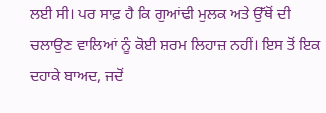ਲਈ ਸੀ। ਪਰ ਸਾਫ਼ ਹੈ ਕਿ ਗੁਆਂਢੀ ਮੁਲਕ ਅਤੇ ਉੱਥੋਂ ਦੀ ਚਲਾਉਣ ਵਾਲਿਆਂ ਨੂੰ ਕੋਈ ਸ਼ਰਮ ਲਿਹਾਜ਼ ਨਹੀਂ। ਇਸ ਤੋਂ ਇਕ ਦਹਾਕੇ ਬਾਅਦ, ਜਦੋਂ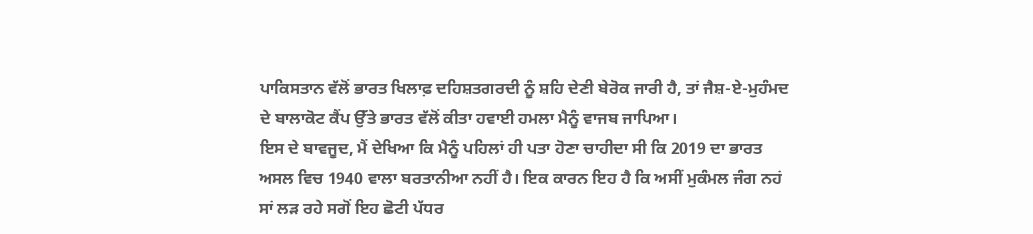ਪਾਕਿਸਤਾਨ ਵੱਲੋਂ ਭਾਰਤ ਖਿਲਾਫ਼ ਦਹਿਸ਼ਤਗਰਦੀ ਨੂੰ ਸ਼ਹਿ ਦੇਣੀ ਬੇਰੋਕ ਜਾਰੀ ਹੈ, ਤਾਂ ਜੈਸ਼-ਏ-ਮੁਹੰਮਦ ਦੇ ਬਾਲਾਕੋਟ ਕੈਂਪ ਉੱਤੇ ਭਾਰਤ ਵੱਲੋਂ ਕੀਤਾ ਹਵਾਈ ਹਮਲਾ ਮੈਨੂੰ ਵਾਜਬ ਜਾਪਿਆ।
ਇਸ ਦੇ ਬਾਵਜੂਦ, ਮੈਂ ਦੇਖਿਆ ਕਿ ਮੈਨੂੰ ਪਹਿਲਾਂ ਹੀ ਪਤਾ ਹੋਣਾ ਚਾਹੀਦਾ ਸੀ ਕਿ 2019 ਦਾ ਭਾਰਤ ਅਸਲ ਵਿਚ 1940 ਵਾਲਾ ਬਰਤਾਨੀਆ ਨਹੀਂ ਹੈ। ਇਕ ਕਾਰਨ ਇਹ ਹੈ ਕਿ ਅਸੀਂ ਮੁਕੰਮਲ ਜੰਗ ਨਹਂ ਸਾਂ ਲੜ ਰਹੇ ਸਗੋਂ ਇਹ ਛੋਟੀ ਪੱਧਰ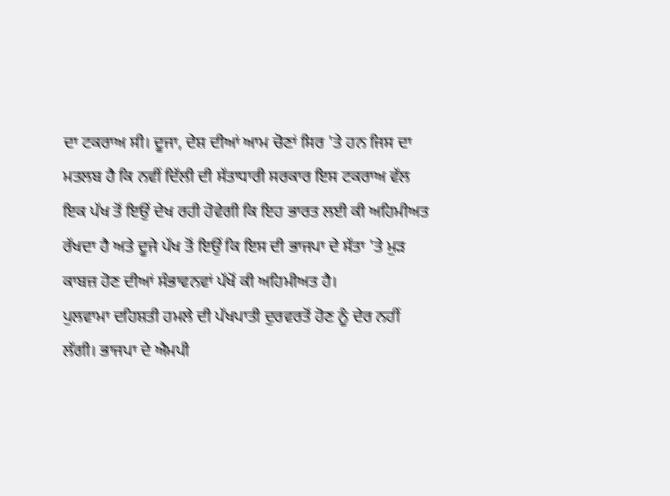ਦਾ ਟਕਰਾਅ ਸੀ। ਦੂਜਾ, ਦੇਸ਼ ਦੀਆਂ ਆਮ ਚੋਣਾਂ ਸਿਰ 'ਤੇ ਹਨ ਜਿਸ ਦਾ ਮਤਲਬ ਹੈ ਕਿ ਨਵੀਂ ਦਿੱਲੀ ਦੀ ਸੱਤਾਧਾਰੀ ਸਰਕਾਰ ਇਸ ਟਕਰਾਅ ਵੱਲ ਇਕ ਪੱਖ ਤੋਂ ਇਉਂ ਦੇਖ ਰਹੀ ਹੋਵੇਗੀ ਕਿ ਇਹ ਭਾਰਤ ਲਈ ਕੀ ਅਹਿਮੀਅਤ ਰੱਖਦਾ ਹੈ ਅਤੇ ਦੂਜੇ ਪੱਖ ਤੋਂ ਇਉਂ ਕਿ ਇਸ ਦੀ ਭਾਜਪਾ ਦੇ ਸੱਤਾ 'ਤੇ ਮੁੜ ਕਾਬਜ਼ ਹੋਣ ਦੀਆਂ ਸੰਭਾਵਨਵਾਂ ਪੱਖੋਂ ਕੀ ਅਹਿਮੀਅਤ ਹੈ।
ਪੁਲਵਾਮਾ ਦਹਿਸ਼ਤੀ ਹਮਲੇ ਦੀ ਪੱਖਪਾਤੀ ਦੁਰਵਰਤੋਂ ਹੋਣ ਨੂੰ ਦੇਰ ਨਹੀਂ ਲੱਗੀ। ਭਾਜਪਾ ਦੇ ਐਮਪੀ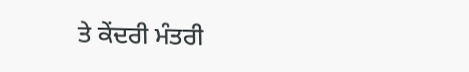ਤੇ ਕੇਂਦਰੀ ਮੰਤਰੀ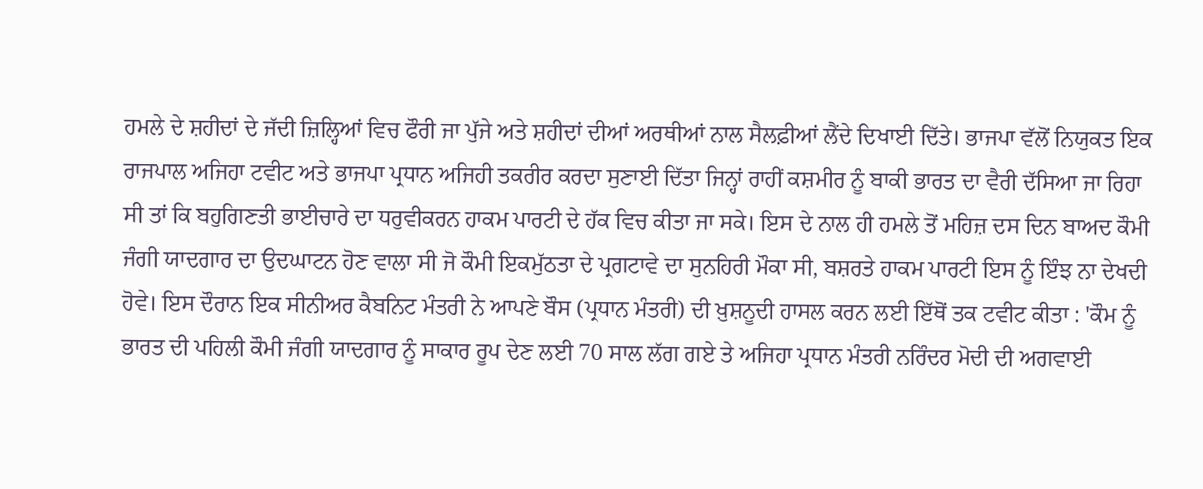ਹਮਲੇ ਦੇ ਸ਼ਹੀਦਾਂ ਦੇ ਜੱਦੀ ਜ਼ਿਲ੍ਹਿਆਂ ਵਿਚ ਫੌਰੀ ਜਾ ਪੁੱਜੇ ਅਤੇ ਸ਼ਹੀਦਾਂ ਦੀਆਂ ਅਰਥੀਆਂ ਨਾਲ ਸੈਲਫ਼ੀਆਂ ਲੈਂਦੇ ਦਿਖਾਈ ਦਿੱਤੇ। ਭਾਜਪਾ ਵੱਲੋਂ ਨਿਯੁਕਤ ਇਕ ਰਾਜਪਾਲ ਅਜਿਹਾ ਟਵੀਟ ਅਤੇ ਭਾਜਪਾ ਪ੍ਰਧਾਨ ਅਜਿਹੀ ਤਕਰੀਰ ਕਰਦਾ ਸੁਣਾਈ ਦਿੱਤਾ ਜਿਨ੍ਹਾਂ ਰਾਹੀਂ ਕਸ਼ਮੀਰ ਨੂੰ ਬਾਕੀ ਭਾਰਤ ਦਾ ਵੈਰੀ ਦੱਸਿਆ ਜਾ ਰਿਹਾ ਸੀ ਤਾਂ ਕਿ ਬਹੁਗਿਣਤੀ ਭਾਈਚਾਰੇ ਦਾ ਧਰੁਵੀਕਰਨ ਹਾਕਮ ਪਾਰਟੀ ਦੇ ਹੱਕ ਵਿਚ ਕੀਤਾ ਜਾ ਸਕੇ। ਇਸ ਦੇ ਨਾਲ ਹੀ ਹਮਲੇ ਤੋਂ ਮਹਿਜ਼ ਦਸ ਦਿਨ ਬਾਅਦ ਕੌਮੀ ਜੰਗੀ ਯਾਦਗਾਰ ਦਾ ਉਦਘਾਟਨ ਹੋਣ ਵਾਲਾ ਸੀ ਜੋ ਕੌਮੀ ਇਕਮੁੱਠਤਾ ਦੇ ਪ੍ਰਗਟਾਵੇ ਦਾ ਸੁਨਹਿਰੀ ਮੌਕਾ ਸੀ, ਬਸ਼ਰਤੇ ਹਾਕਮ ਪਾਰਟੀ ਇਸ ਨੂੰ ਇੰਝ ਨਾ ਦੇਖਦੀ ਹੋਵੇ। ਇਸ ਦੌਰਾਨ ਇਕ ਸੀਨੀਅਰ ਕੈਬਨਿਟ ਮੰਤਰੀ ਨੇ ਆਪਣੇ ਬੌਸ (ਪ੍ਰਧਾਨ ਮੰਤਰੀ) ਦੀ ਖ਼ੁਸ਼ਨੂਦੀ ਹਾਸਲ ਕਰਨ ਲਈ ਇੱਥੋਂ ਤਕ ਟਵੀਟ ਕੀਤਾ : 'ਕੌਮ ਨੂੰ ਭਾਰਤ ਦੀ ਪਹਿਲੀ ਕੌਮੀ ਜੰਗੀ ਯਾਦਗਾਰ ਨੂੰ ਸਾਕਾਰ ਰੂਪ ਦੇਣ ਲਈ 70 ਸਾਲ ਲੱਗ ਗਏ ਤੇ ਅਜਿਹਾ ਪ੍ਰਧਾਨ ਮੰਤਰੀ ਨਰਿੰਦਰ ਮੋਦੀ ਦੀ ਅਗਵਾਈ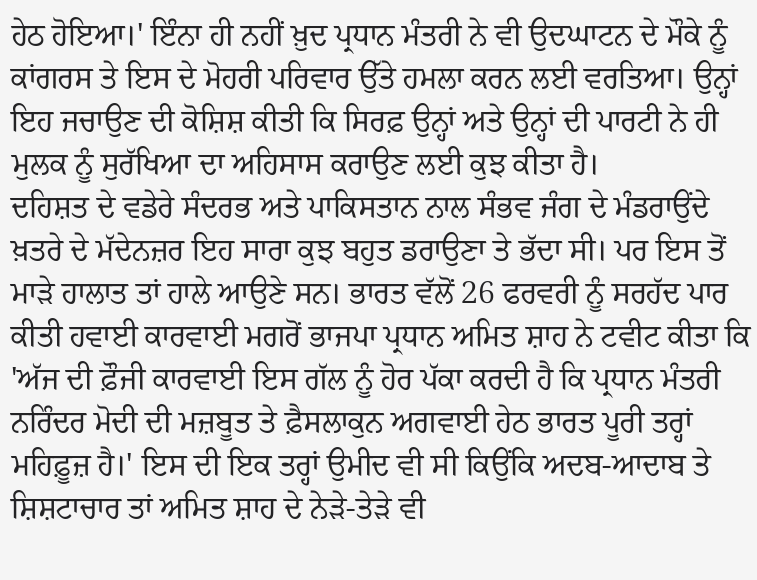ਹੇਠ ਹੋਇਆ।' ਇੰਨਾ ਹੀ ਨਹੀਂ ਖ਼ੁਦ ਪ੍ਰਧਾਨ ਮੰਤਰੀ ਨੇ ਵੀ ਉਦਘਾਟਨ ਦੇ ਮੌਕੇ ਨੂੰ ਕਾਂਗਰਸ ਤੇ ਇਸ ਦੇ ਮੋਹਰੀ ਪਰਿਵਾਰ ਉੱਤੇ ਹਮਲਾ ਕਰਨ ਲਈ ਵਰਤਿਆ। ਉਨ੍ਹਾਂ ਇਹ ਜਚਾਉਣ ਦੀ ਕੋਸ਼ਿਸ਼ ਕੀਤੀ ਕਿ ਸਿਰਫ਼ ਉਨ੍ਹਾਂ ਅਤੇ ਉਨ੍ਹਾਂ ਦੀ ਪਾਰਟੀ ਨੇ ਹੀ ਮੁਲਕ ਨੂੰ ਸੁਰੱਖਿਆ ਦਾ ਅਹਿਸਾਸ ਕਰਾਉਣ ਲਈ ਕੁਝ ਕੀਤਾ ਹੈ।
ਦਹਿਸ਼ਤ ਦੇ ਵਡੇਰੇ ਸੰਦਰਭ ਅਤੇ ਪਾਕਿਸਤਾਨ ਨਾਲ ਸੰਭਵ ਜੰਗ ਦੇ ਮੰਡਰਾਉਂਦੇ ਖ਼ਤਰੇ ਦੇ ਮੱਦੇਨਜ਼ਰ ਇਹ ਸਾਰਾ ਕੁਝ ਬਹੁਤ ਡਰਾਉਣਾ ਤੇ ਭੱਦਾ ਸੀ। ਪਰ ਇਸ ਤੋਂ ਮਾੜੇ ਹਾਲਾਤ ਤਾਂ ਹਾਲੇ ਆਉਣੇ ਸਨ। ਭਾਰਤ ਵੱਲੋਂ 26 ਫਰਵਰੀ ਨੂੰ ਸਰਹੱਦ ਪਾਰ ਕੀਤੀ ਹਵਾਈ ਕਾਰਵਾਈ ਮਗਰੋਂ ਭਾਜਪਾ ਪ੍ਰਧਾਨ ਅਮਿਤ ਸ਼ਾਹ ਨੇ ਟਵੀਟ ਕੀਤਾ ਕਿ 'ਅੱਜ ਦੀ ਫ਼ੌਜੀ ਕਾਰਵਾਈ ਇਸ ਗੱਲ ਨੂੰ ਹੋਰ ਪੱਕਾ ਕਰਦੀ ਹੈ ਕਿ ਪ੍ਰਧਾਨ ਮੰਤਰੀ ਨਰਿੰਦਰ ਮੋਦੀ ਦੀ ਮਜ਼ਬੂਤ ਤੇ ਫ਼ੈਸਲਾਕੁਨ ਅਗਵਾਈ ਹੇਠ ਭਾਰਤ ਪੂਰੀ ਤਰ੍ਹਾਂ ਮਹਿਫ਼ੂਜ਼ ਹੈ।' ਇਸ ਦੀ ਇਕ ਤਰ੍ਹਾਂ ਉਮੀਦ ਵੀ ਸੀ ਕਿਉਂਕਿ ਅਦਬ-ਆਦਾਬ ਤੇ ਸ਼ਿਸ਼ਟਾਚਾਰ ਤਾਂ ਅਮਿਤ ਸ਼ਾਹ ਦੇ ਨੇੜੇ-ਤੇੜੇ ਵੀ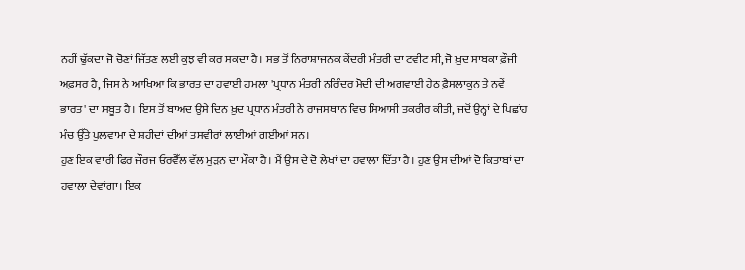ਨਹੀਂ ਢੁੱਕਦਾ ਜੋ ਚੋਣਾਂ ਜਿੱਤਣ ਲਈ ਕੁਝ ਵੀ ਕਰ ਸਕਦਾ ਹੈ। ਸਭ ਤੋਂ ਨਿਰਾਸ਼ਾਜਨਕ ਕੇਂਦਰੀ ਮੰਤਰੀ ਦਾ ਟਵੀਟ ਸੀ, ਜੋ ਖ਼ੁਦ ਸਾਬਕਾ ਫ਼ੌਜੀ ਅਫ਼ਸਰ ਹੈ, ਜਿਸ ਨੇ ਆਖਿਆ ਕਿ ਭਾਰਤ ਦਾ ਹਵਾਈ ਹਮਲਾ 'ਪ੍ਰਧਾਨ ਮੰਤਰੀ ਨਰਿੰਦਰ ਮੋਦੀ ਦੀ ਅਗਵਾਈ ਹੇਠ ਫ਼ੈਸਲਾਕੁਨ ਤੇ ਨਵੇਂ ਭਾਰਤ' ਦਾ ਸਬੂਤ ਹੈ। ਇਸ ਤੋਂ ਬਾਅਦ ਉਸੇ ਦਿਨ ਖ਼ੁਦ ਪ੍ਰਧਾਨ ਮੰਤਰੀ ਨੇ ਰਾਜਸਥਾਨ ਵਿਚ ਸਿਆਸੀ ਤਕਰੀਰ ਕੀਤੀ, ਜਦੋਂ ਉਨ੍ਹਾਂ ਦੇ ਪਿਛਾਂਹ ਮੰਚ ਉੱਤੇ ਪੁਲਵਾਮਾ ਦੇ ਸ਼ਹੀਦਾਂ ਦੀਆਂ ਤਸਵੀਰਾਂ ਲਾਈਆਂ ਗਈਆਂ ਸਨ।
ਹੁਣ ਇਕ ਵਾਰੀ ਫਿਰ ਜੌਰਜ ਓਰਵੈੱਲ ਵੱਲ ਮੁੜਨ ਦਾ ਮੌਕਾ ਹੈ। ਮੈਂ ਉਸ ਦੇ ਦੋ ਲੇਖਾਂ ਦਾ ਹਵਾਲਾ ਦਿੱਤਾ ਹੈ। ਹੁਣ ਉਸ ਦੀਆਂ ਦੋ ਕਿਤਾਬਾਂ ਦਾ ਹਵਾਲਾ ਦੇਵਾਂਗਾ। ਇਕ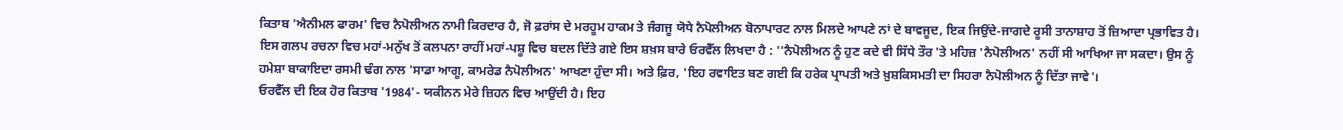ਕਿਤਾਬ 'ਐਨੀਮਲ ਫਾਰਮ' ਵਿਚ ਨੈਪੋਲੀਅਨ ਨਾਮੀ ਕਿਰਦਾਰ ਹੈ, ਜੋ ਫ਼ਰਾਂਸ ਦੇ ਮਰਹੂਮ ਹਾਕਮ ਤੇ ਜੰਗਜੂ ਯੋਧੇ ਨੈਪੋਲੀਅਨ ਬੋਨਾਪਾਰਟ ਨਾਲ ਮਿਲਦੇ ਆਪਣੇ ਨਾਂ ਦੇ ਬਾਵਜੂਦ, ਇਕ ਜਿਉਂਦੇ-ਜਾਗਦੇ ਰੂਸੀ ਤਾਨਾਸ਼ਾਹ ਤੋਂ ਜ਼ਿਆਦਾ ਪ੍ਰਭਾਵਿਤ ਹੈ। ਇਸ ਗਲਪ ਰਚਨਾ ਵਿਚ ਮਹਾਂ-ਮਨੁੱਖ ਤੋਂ ਕਲਪਨਾ ਰਾਹੀਂ ਮਹਾਂ-ਪਸ਼ੂ ਵਿਚ ਬਦਲ ਦਿੱਤੇ ਗਏ ਇਸ ਸ਼ਖ਼ਸ ਬਾਰੇ ਓਰਵੈੱਲ ਲਿਖਦਾ ਹੈ : ''ਨੈਪੋਲੀਅਨ ਨੂੰ ਹੁਣ ਕਦੇ ਵੀ ਸਿੱਧੇ ਤੌਰ 'ਤੇ ਮਹਿਜ਼ 'ਨੈਪੋਲੀਅਨ' ਨਹੀਂ ਸੀ ਆਖਿਆ ਜਾ ਸਕਦਾ। ਉਸ ਨੂੰ ਹਮੇਸ਼ਾ ਬਾਕਾਇਦਾ ਰਸਮੀ ਢੰਗ ਨਾਲ 'ਸਾਡਾ ਆਗੂ, ਕਾਮਰੇਡ ਨੈਪੋਲੀਅਨ' ਆਖਣਾ ਹੁੰਦਾ ਸੀ। ਅਤੇ ਫ਼ਿਰ, 'ਇਹ ਰਵਾਇਤ ਬਣ ਗਈ ਕਿ ਹਰੇਕ ਪ੍ਰਾਪਤੀ ਅਤੇ ਖ਼ੁਸ਼ਕਿਸਮਤੀ ਦਾ ਸਿਹਰਾ ਨੈਪੋਲੀਅਨ ਨੂੰ ਦਿੱਤਾ ਜਾਵੇ'।
ਓਰਵੈੱਲ ਦੀ ਇਕ ਹੋਰ ਕਿਤਾਬ '1984'- ਯਕੀਨਨ ਮੇਰੇ ਜ਼ਿਹਨ ਵਿਚ ਆਉਂਦੀ ਹੈ। ਇਹ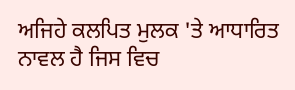ਅਜਿਹੇ ਕਲਪਿਤ ਮੁਲਕ 'ਤੇ ਆਧਾਰਿਤ ਨਾਵਲ ਹੈ ਜਿਸ ਵਿਚ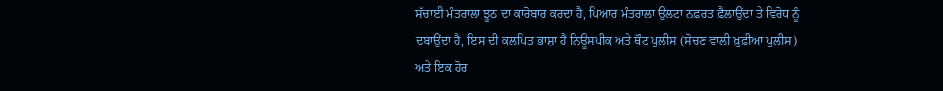ਸੱਚਾਈ ਮੰਤਰਾਲਾ ਝੂਠ ਦਾ ਕਾਰੋਬਾਰ ਕਰਦਾ ਹੈ, ਪਿਆਰ ਮੰਤਰਾਲਾ ਉਲਟਾ ਨਫ਼ਰਤ ਫ਼ੈਲਾਉਂਦਾ ਤੇ ਵਿਰੋਧ ਨੂੰ ਦਬਾਉਂਦਾ ਹੈ, ਇਸ ਦੀ ਕਲਪਿਤ ਭਾਸ਼ਾ ਹੈ ਨਿਊਸਪੀਕ ਅਤੇ ਥੌਟ ਪੁਲੀਸ (ਸੋਚਣ ਵਾਲੀ ਖ਼ੁਫ਼ੀਆ ਪੁਲੀਸ) ਅਤੇ ਇਕ ਹੋਰ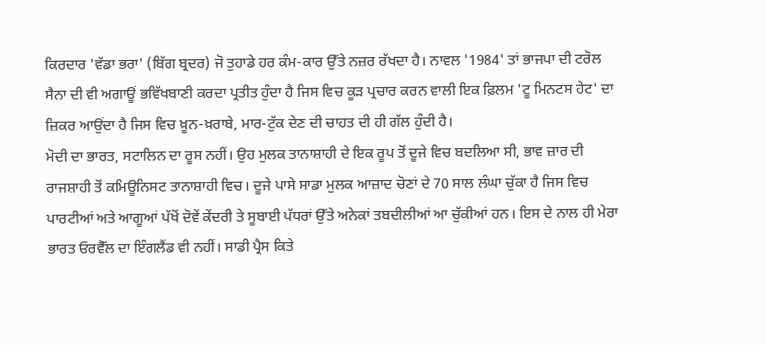ਕਿਰਦਾਰ 'ਵੱਡਾ ਭਰਾ' (ਬਿੱਗ ਬ੍ਰਦਰ) ਜੋ ਤੁਹਾਡੇ ਹਰ ਕੰਮ-ਕਾਰ ਉੱਤੇ ਨਜ਼ਰ ਰੱਖਦਾ ਹੈ। ਨਾਵਲ '1984' ਤਾਂ ਭਾਜਪਾ ਦੀ ਟਰੋਲ ਸੈਨਾ ਦੀ ਵੀ ਅਗਾਊਂ ਭਵਿੱਖਬਾਣੀ ਕਰਦਾ ਪ੍ਰਤੀਤ ਹੁੰਦਾ ਹੈ ਜਿਸ ਵਿਚ ਕੂੜ ਪ੍ਰਚਾਰ ਕਰਨ ਵਾਲੀ ਇਕ ਫ਼ਿਲਮ 'ਟੂ ਮਿਨਟਸ ਹੇਟ' ਦਾ ਜ਼ਿਕਰ ਆਉਂਦਾ ਹੈ ਜਿਸ ਵਿਚ ਖ਼ੂਨ-ਖ਼ਰਾਬੇ, ਮਾਰ-ਟੁੱਕ ਦੇਣ ਦੀ ਚਾਹਤ ਦੀ ਹੀ ਗੱਲ ਹੁੰਦੀ ਹੈ।
ਮੋਦੀ ਦਾ ਭਾਰਤ, ਸਟਾਲਿਨ ਦਾ ਰੂਸ ਨਹੀਂ। ਉਹ ਮੁਲਕ ਤਾਨਾਸ਼ਾਹੀ ਦੇ ਇਕ ਰੂਪ ਤੋਂ ਦੂਜੇ ਵਿਚ ਬਦਲਿਆ ਸੀ, ਭਾਵ ਜ਼ਾਰ ਦੀ ਰਾਜਸ਼ਾਹੀ ਤੋਂ ਕਮਿਊਨਿਸਟ ਤਾਨਾਸ਼ਾਹੀ ਵਿਚ। ਦੂਜੇ ਪਾਸੇ ਸਾਡਾ ਮੁਲਕ ਆਜ਼ਾਦ ਚੋਣਾਂ ਦੇ 70 ਸਾਲ ਲੰਘਾ ਚੁੱਕਾ ਹੈ ਜਿਸ ਵਿਚ ਪਾਰਟੀਆਂ ਅਤੇ ਆਗੂਆਂ ਪੱਖੋਂ ਦੋਵੇਂ ਕੇਂਦਰੀ ਤੇ ਸੂਬਾਈ ਪੱਧਰਾਂ ਉੱਤੇ ਅਨੇਕਾਂ ਤਬਦੀਲੀਆਂ ਆ ਚੁੱਕੀਆਂ ਹਨ। ਇਸ ਦੇ ਨਾਲ ਹੀ ਮੇਰਾ ਭਾਰਤ ਓਰਵੈੱਲ ਦਾ ਇੰਗਲੈਂਡ ਵੀ ਨਹੀਂ। ਸਾਡੀ ਪ੍ਰੈਸ ਕਿਤੇ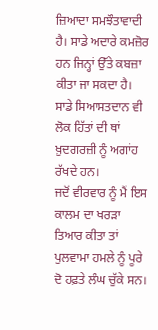ਜ਼ਿਆਦਾ ਸਮਝੌਤਾਵਾਦੀ ਹੈ। ਸਾਡੇ ਅਦਾਰੇ ਕਮਜ਼ੋਰ ਹਨ ਜਿਨ੍ਹਾਂ ਉੱਤੇ ਕਬਜ਼ਾ ਕੀਤਾ ਜਾ ਸਕਦਾ ਹੈ। ਸਾਡੇ ਸਿਆਸਤਦਾਨ ਵੀ ਲੋਕ ਹਿੱਤਾਂ ਦੀ ਥਾਂ ਖ਼ੁਦਗਰਜ਼ੀ ਨੂੰ ਅਗਾਂਹ ਰੱਖਦੇ ਹਨ।
ਜਦੋਂ ਵੀਰਵਾਰ ਨੂੰ ਮੈਂ ਇਸ ਕਾਲਮ ਦਾ ਖਰੜਾ ਤਿਆਰ ਕੀਤਾ ਤਾਂ ਪੁਲਵਾਮਾ ਹਮਲੇ ਨੂੰ ਪੂਰੇ ਦੋ ਹਫ਼ਤੇ ਲੰਘ ਚੁੱਕੇ ਸਨ।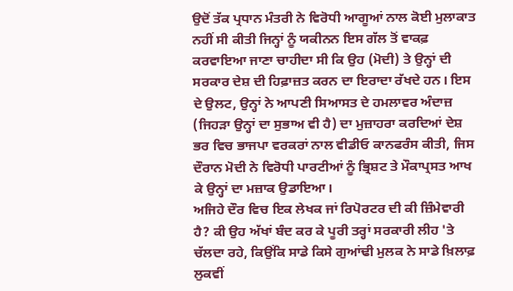ਉਦੋਂ ਤੱਕ ਪ੍ਰਧਾਨ ਮੰਤਰੀ ਨੇ ਵਿਰੋਧੀ ਆਗੂਆਂ ਨਾਲ ਕੋਈ ਮੁਲਾਕਾਤ ਨਹੀਂ ਸੀ ਕੀਤੀ ਜਿਨ੍ਹਾਂ ਨੂੰ ਯਕੀਨਨ ਇਸ ਗੱਲ ਤੋਂ ਵਾਕਫ਼ ਕਰਵਾਇਆ ਜਾਣਾ ਚਾਹੀਦਾ ਸੀ ਕਿ ਉਹ (ਮੋਦੀ) ਤੇ ਉਨ੍ਹਾਂ ਦੀ ਸਰਕਾਰ ਦੇਸ਼ ਦੀ ਹਿਫ਼ਾਜ਼ਤ ਕਰਨ ਦਾ ਇਰਾਦਾ ਰੱਖਦੇ ਹਨ। ਇਸ ਦੇ ਉਲਟ, ਉਨ੍ਹਾਂ ਨੇ ਆਪਣੀ ਸਿਆਸਤ ਦੇ ਹਮਲਾਵਰ ਅੰਦਾਜ਼ (ਜਿਹੜਾ ਉਨ੍ਹਾਂ ਦਾ ਸੁਭਾਅ ਵੀ ਹੈ) ਦਾ ਮੁਜ਼ਾਹਰਾ ਕਰਦਿਆਂ ਦੇਸ਼ ਭਰ ਵਿਚ ਭਾਜਪਾ ਵਰਕਰਾਂ ਨਾਲ ਵੀਡੀਓ ਕਾਨਫਰੰਸ ਕੀਤੀ, ਜਿਸ ਦੌਰਾਨ ਮੋਦੀ ਨੇ ਵਿਰੋਧੀ ਪਾਰਟੀਆਂ ਨੂੰ ਭ੍ਰਿਸ਼ਟ ਤੇ ਮੌਕਾਪ੍ਰਸਤ ਆਖ ਕੇ ਉਨ੍ਹਾਂ ਦਾ ਮਜ਼ਾਕ ਉਡਾਇਆ।
ਅਜਿਹੇ ਦੌਰ ਵਿਚ ਇਕ ਲੇਖਕ ਜਾਂ ਰਿਪੋਰਟਰ ਦੀ ਕੀ ਜ਼ਿੰਮੇਵਾਰੀ ਹੈ? ਕੀ ਉਹ ਅੱਖਾਂ ਬੰਦ ਕਰ ਕੇ ਪੂਰੀ ਤਰ੍ਹਾਂ ਸਰਕਾਰੀ ਲੀਹ 'ਤੇ ਚੱਲਦਾ ਰਹੇ, ਕਿਉਂਕਿ ਸਾਡੇ ਕਿਸੇ ਗੁਆਂਢੀ ਮੁਲਕ ਨੇ ਸਾਡੇ ਖ਼ਿਲਾਫ਼ ਲੁਕਵੀਂ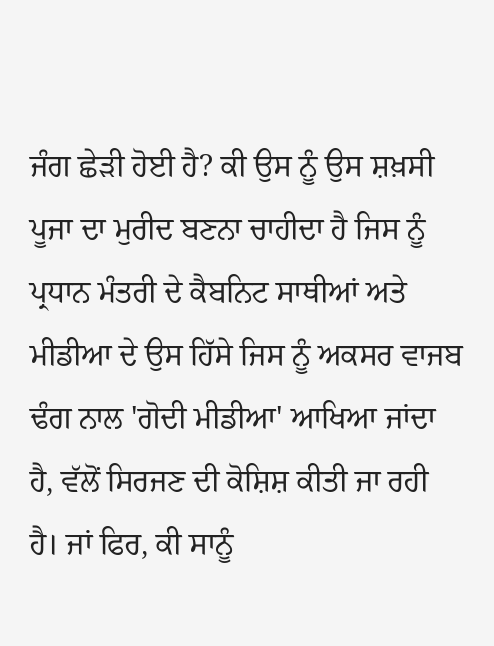ਜੰਗ ਛੇੜੀ ਹੋਈ ਹੈ? ਕੀ ਉਸ ਨੂੰ ਉਸ ਸ਼ਖ਼ਸੀ ਪੂਜਾ ਦਾ ਮੁਰੀਦ ਬਣਨਾ ਚਾਹੀਦਾ ਹੈ ਜਿਸ ਨੂੰ ਪ੍ਰਧਾਨ ਮੰਤਰੀ ਦੇ ਕੈਬਨਿਟ ਸਾਥੀਆਂ ਅਤੇ ਮੀਡੀਆ ਦੇ ਉਸ ਹਿੱਸੇ ਜਿਸ ਨੂੰ ਅਕਸਰ ਵਾਜਬ ਢੰਗ ਨਾਲ 'ਗੋਦੀ ਮੀਡੀਆ' ਆਖਿਆ ਜਾਂਦਾ ਹੈ, ਵੱਲੋਂ ਸਿਰਜਣ ਦੀ ਕੋਸ਼ਿਸ਼ ਕੀਤੀ ਜਾ ਰਹੀ ਹੈ। ਜਾਂ ਫਿਰ, ਕੀ ਸਾਨੂੰ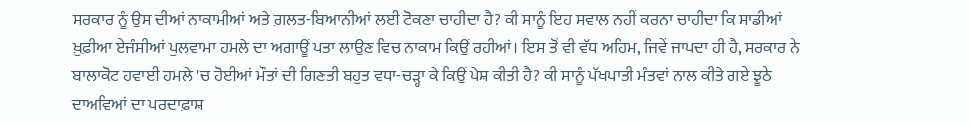ਸਰਕਾਰ ਨੂੰ ਉਸ ਦੀਆਂ ਨਾਕਾਮੀਆਂ ਅਤੇ ਗ਼ਲਤ-ਬਿਆਨੀਆਂ ਲਈ ਟੋਕਣਾ ਚਾਹੀਦਾ ਹੈ? ਕੀ ਸਾਨੂੰ ਇਹ ਸਵਾਲ ਨਹੀਂ ਕਰਨਾ ਚਾਹੀਦਾ ਕਿ ਸਾਡੀਆਂ ਖ਼ੁਫ਼ੀਆ ਏਜੰਸੀਆਂ ਪੁਲਵਾਮਾ ਹਮਲੇ ਦਾ ਅਗਾਊਂ ਪਤਾ ਲਾਉਣ ਵਿਚ ਨਾਕਾਮ ਕਿਉਂ ਰਹੀਆਂ। ਇਸ ਤੋਂ ਵੀ ਵੱਧ ਅਹਿਮ, ਜਿਵੇਂ ਜਾਪਦਾ ਹੀ ਹੈ, ਸਰਕਾਰ ਨੇ ਬਾਲਾਕੋਟ ਹਵਾਈ ਹਮਲੇ 'ਚ ਹੋਈਆਂ ਮੌਤਾਂ ਦੀ ਗਿਣਤੀ ਬਹੁਤ ਵਧਾ-ਚੜ੍ਹਾ ਕੇ ਕਿਉਂ ਪੇਸ਼ ਕੀਤੀ ਹੈ? ਕੀ ਸਾਨੂੰ ਪੱਖਪਾਤੀ ਮੰਤਵਾਂ ਨਾਲ ਕੀਤੇ ਗਏ ਝੂਠੇ ਦਾਅਵਿਆਂ ਦਾ ਪਰਦਾਫ਼ਾਸ਼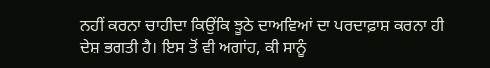ਨਹੀਂ ਕਰਨਾ ਚਾਹੀਦਾ ਕਿਉਂਕਿ ਝੂਠੇ ਦਾਅਵਿਆਂ ਦਾ ਪਰਦਾਫ਼ਾਸ਼ ਕਰਨਾ ਹੀ ਦੇਸ਼ ਭਗਤੀ ਹੈ। ਇਸ ਤੋਂ ਵੀ ਅਗਾਂਹ, ਕੀ ਸਾਨੂੰ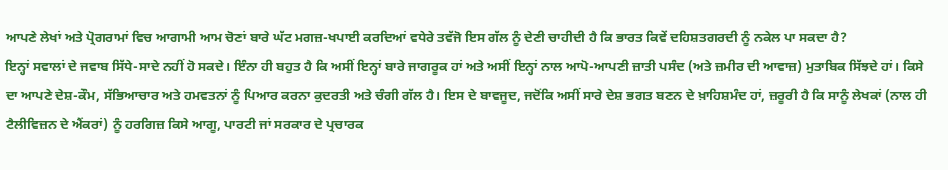ਆਪਣੇ ਲੇਖਾਂ ਅਤੇ ਪ੍ਰੋਗਰਾਮਾਂ ਵਿਚ ਆਗਾਮੀ ਆਮ ਚੋਣਾਂ ਬਾਰੇ ਘੱਟ ਮਗਜ਼-ਖਪਾਈ ਕਰਦਿਆਂ ਵਧੇਰੇ ਤਵੱਜੋ ਇਸ ਗੱਲ ਨੂੰ ਦੇਣੀ ਚਾਹੀਦੀ ਹੈ ਕਿ ਭਾਰਤ ਕਿਵੇਂ ਦਹਿਸ਼ਤਗਰਦੀ ਨੂੰ ਨਕੇਲ ਪਾ ਸਕਦਾ ਹੈ?
ਇਨ੍ਹਾਂ ਸਵਾਲਾਂ ਦੇ ਜਵਾਬ ਸਿੱਧੇ-ਸਾਦੇ ਨਹੀਂ ਹੋ ਸਕਦੇ। ਇੰਨਾ ਹੀ ਬਹੁਤ ਹੈ ਕਿ ਅਸੀਂ ਇਨ੍ਹਾਂ ਬਾਰੇ ਜਾਗਰੂਕ ਹਾਂ ਅਤੇ ਅਸੀਂ ਇਨ੍ਹਾਂ ਨਾਲ ਆਪੋ-ਆਪਣੀ ਜ਼ਾਤੀ ਪਸੰਦ (ਅਤੇ ਜ਼ਮੀਰ ਦੀ ਆਵਾਜ਼) ਮੁਤਾਬਿਕ ਸਿੱਝਦੇ ਹਾਂ। ਕਿਸੇ ਦਾ ਆਪਣੇ ਦੇਸ਼-ਕੌਮ, ਸੱਭਿਆਚਾਰ ਅਤੇ ਹਮਵਤਨਾਂ ਨੂੰ ਪਿਆਰ ਕਰਨਾ ਕੁਦਰਤੀ ਅਤੇ ਚੰਗੀ ਗੱਲ ਹੈ। ਇਸ ਦੇ ਬਾਵਜੂਦ, ਜਦੋਂਕਿ ਅਸੀਂ ਸਾਰੇ ਦੇਸ਼ ਭਗਤ ਬਣਨ ਦੇ ਖ਼ਾਹਿਸ਼ਮੰਦ ਹਾਂ, ਜ਼ਰੂਰੀ ਹੈ ਕਿ ਸਾਨੂੰ ਲੇਖਕਾਂ (ਨਾਲ ਹੀ ਟੈਲੀਵਿਜ਼ਨ ਦੇ ਐਂਕਰਾਂ) ਨੂੰ ਹਰਗਿਜ਼ ਕਿਸੇ ਆਗੂ, ਪਾਰਟੀ ਜਾਂ ਸਰਕਾਰ ਦੇ ਪ੍ਰਚਾਰਕ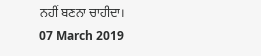ਨਹੀਂ ਬਣਨਾ ਚਾਹੀਦਾ।
07 March 2019